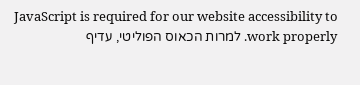JavaScript is required for our website accessibility to work properly. למרות הכאוס הפוליטי, עדיף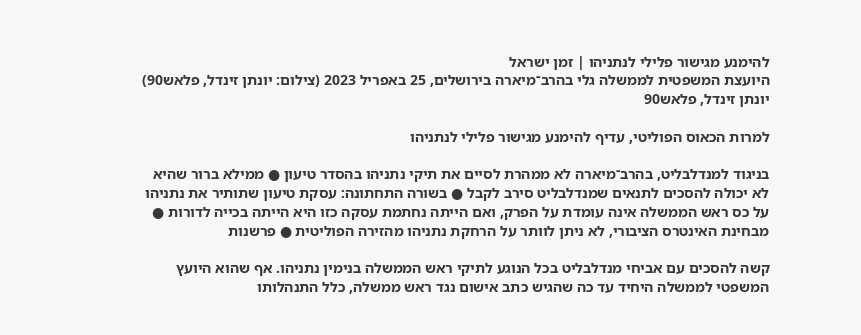להימנע מגישור פלילי לנתניהו | זמן ישראל
היועצת המשפטית לממשלה גלי בהרב־מיארה בירושלים, 25 באפריל 2023 (צילום: יונתן זינדל, פלאש90)
יונתן זינדל, פלאש90

למרות הכאוס הפוליטי, עדיף להימנע מגישור פלילי לנתניהו

בניגוד למנדלבליט, בהרב־מיארה לא ממהרת לסיים את תיקי נתניהו בהסדר טיעון ● ממילא ברור שהיא לא יכולה להסכים לתנאים שמנדלבליט סירב לקבל ● בשורה התחתונה: עסקת טיעון שתותיר את נתניהו על כס ראש הממשלה אינה עומדת על הפרק, ואם הייתה נחתמת עסקה כזו היא הייתה בכייה לדורות ● מבחינת האינטרס הציבורי, לא ניתן לוותר על הרחקת נתניהו מהזירה הפוליטית ● פרשנות

קשה להסכים עם אביחי מנדלבליט בכל הנוגע לתיקי ראש הממשלה בנימין נתניהו. אף שהוא היועץ המשפטי לממשלה היחיד עד כה שהגיש כתב אישום נגד ראש ממשלה, כלל התנהלותו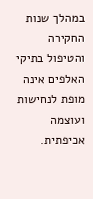במהלך שנות החקירה והטיפול בתיקי האלפים אינה מופת לנחישות ועוצמה אכיפתית.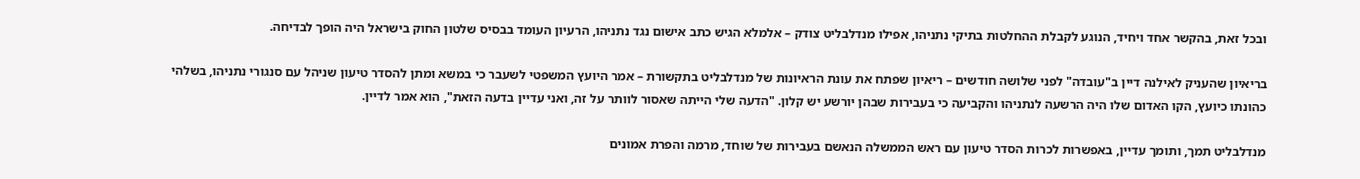ובכל זאת, בהקשר אחד ויחיד, הנוגע לקבלת ההחלטות בתיקי נתניהו, אפילו מנדלבליט צודק – אלמלא הגיש כתב אישום נגד נתניהו, הרעיון העומד בבסיס שלטון החוק בישראל היה הופך לבדיחה.

בריאיון שהעניק לאילנה דיין ב"עובדה" לפני שלושה חודשים – ריאיון שפתח את עונת הראיונות של מנדלבליט בתקשורת – אמר היועץ המשפטי לשעבר כי במשא ומתן להסדר טיעון שניהל עם סנגורי נתניהו, בשלהי כהונתו כיועץ, הקו האדום שלו היה הרשעה לנתניהו והקביעה כי בעבירות שבהן יורשע יש קלון. "הדעה שלי הייתה שאסור לוותר על זה, ואני עדיין בדעה הזאת", הוא אמר לדיין.

מנדלבליט תמך, ותומך עדיין, באפשרות לכרות הסדר טיעון עם ראש הממשלה הנאשם בעבירות של שוחד, מרמה והפרת אמונים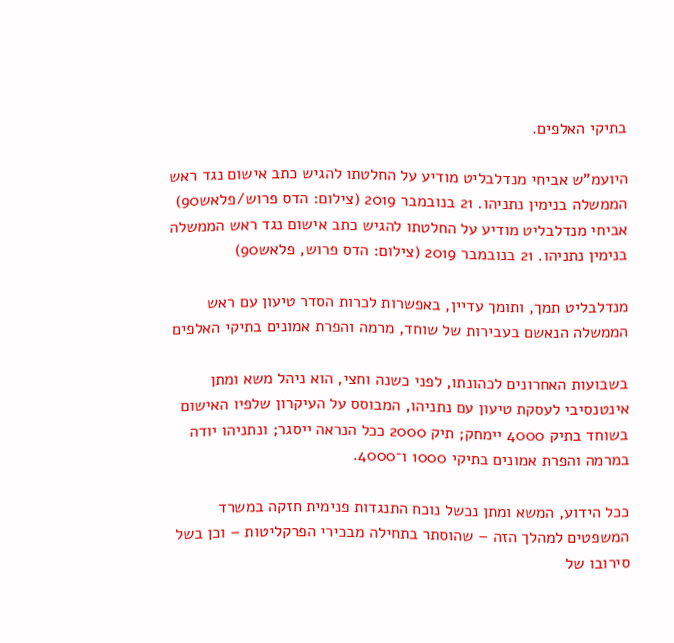בתיקי האלפים.

היועמ"ש אביחי מנדלבליט מודיע על החלטתו להגיש כתב אישום נגד ראש הממשלה בנימין נתניהו. 21 בנובמבר 2019 (צילום: הדס פרוש/פלאש90)
אביחי מנדלבליט מודיע על החלטתו להגיש כתב אישום נגד ראש הממשלה בנימין נתניהו. 21 בנובמבר 2019 (צילום: הדס פרוש, פלאש90)

מנדלבליט תמך, ותומך עדיין, באפשרות לכרות הסדר טיעון עם ראש הממשלה הנאשם בעבירות של שוחד, מרמה והפרת אמונים בתיקי האלפים

בשבועות האחרונים לכהונתו, לפני כשנה וחצי, הוא ניהל משא ומתן אינטנסיבי לעסקת טיעון עם נתניהו, המבוסס על העיקרון שלפיו האישום בשוחד בתיק 4000 יימחק; תיק 2000 ככל הנראה ייסגר; ונתניהו יודה במרמה והפרת אמונים בתיקי 1000 ו־4000.

ככל הידוע, המשא ומתן נכשל נוכח התנגדות פנימית חזקה במשרד המשפטים למהלך הזה – שהוסתר בתחילה מבכירי הפרקליטות – וכן בשל סירובו של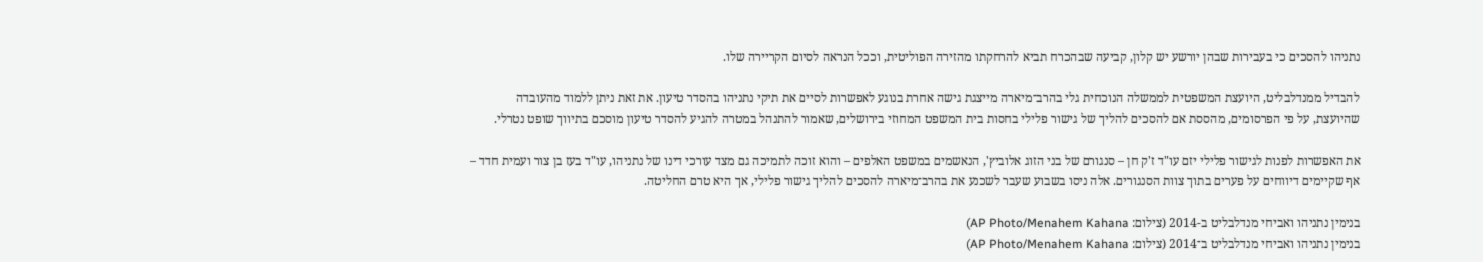נתניהו להסכים כי בעבירות שבהן יורשע יש קלון, קביעה שבהכרח תביא להרחקתו מהזירה הפוליטית, וככל הנראה לסיום הקריירה שלו.

להבדיל ממנדלבליט, היועצת המשפטית לממשלה הנוכחית גלי בהרב־מיארה מייצגת גישה אחרת בנוגע לאפשרות לסיים את תיקי נתניהו בהסדר טיעון. את זאת ניתן ללמוד מהעובדה שהיועצת, על פי הפרסומים, מהססת אם להסכים להליך של גישור פלילי בחסות בית המשפט המחוזי בירושלים, שאמור להתנהל במטרה להגיע להסדר טיעון מוסכם בתיווך שופט נטרלי.

את האפשרות לפנות לגישור פלילי יזם עו"ד ז'ק חן – סנגורם של בני הזוג אלוביץ', הנאשמים במשפט האלפים – והוא זוכה לתמיכה גם מצד עורכי דינו של נתניהו, עו"ד בעז בן צור ועמית חדד – אף שקיימים דיווחים על פערים בתוך צוות הסנגורים. אלה ניסו בשבוע שעבר לשכנע את בהרב־מיארה להסכים להליך גישור פלילי, אך היא טרם החליטה.

בנימין נתניהו ואביחי מנדלבליט ב-2014 (צילום: AP Photo/Menahem Kahana)
בנימין נתניהו ואביחי מנדלבליט ב־2014 (צילום: AP Photo/Menahem Kahana)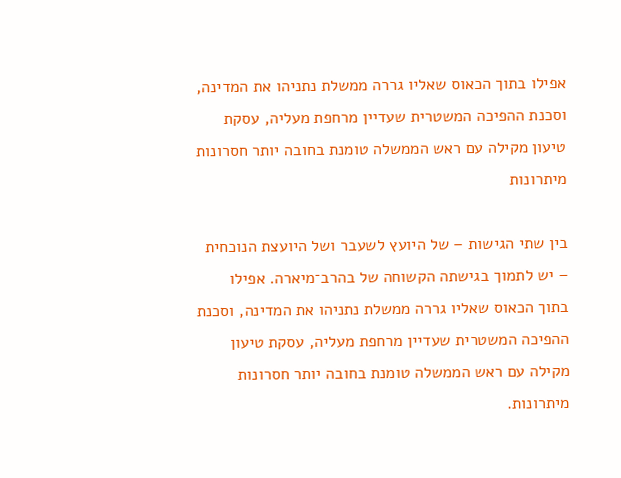אפילו בתוך הכאוס שאליו גררה ממשלת נתניהו את המדינה, וסכנת ההפיכה המשטרית שעדיין מרחפת מעליה, עסקת טיעון מקילה עם ראש הממשלה טומנת בחובה יותר חסרונות מיתרונות

בין שתי הגישות – של היועץ לשעבר ושל היועצת הנוכחית – יש לתמוך בגישתה הקשוחה של בהרב־מיארה. אפילו בתוך הכאוס שאליו גררה ממשלת נתניהו את המדינה, וסכנת ההפיכה המשטרית שעדיין מרחפת מעליה, עסקת טיעון מקילה עם ראש הממשלה טומנת בחובה יותר חסרונות מיתרונות.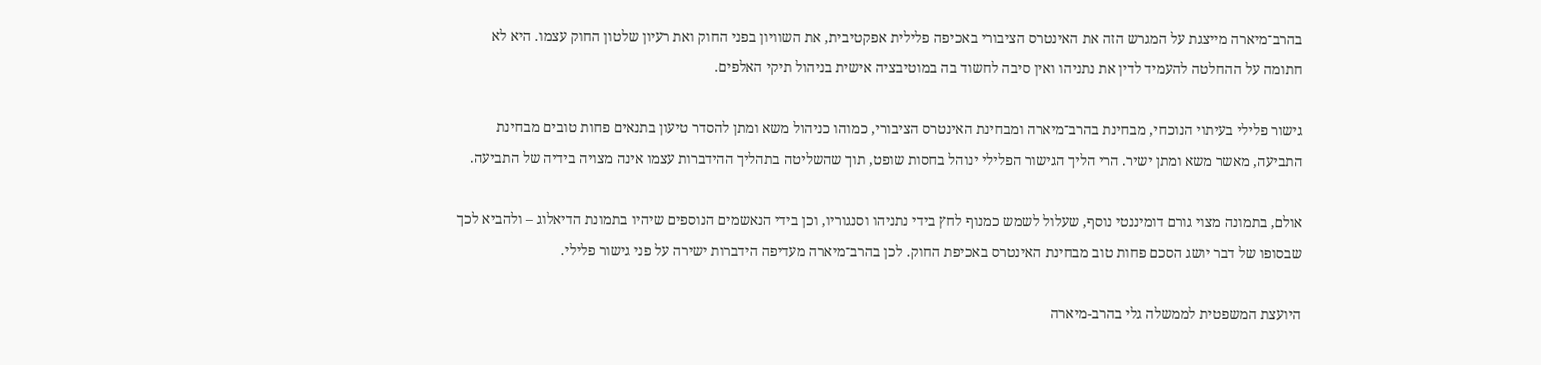בהרב־מיארה מייצגת על המגרש הזה את האינטרס הציבורי באכיפה פלילית אפקטיבית, את השוויון בפני החוק ואת רעיון שלטון החוק עצמו. היא לא חתומה על ההחלטה להעמיד לדין את נתניהו ואין סיבה לחשוד בה במוטיבציה אישית בניהול תיקי האלפים.

גישור פלילי בעיתוי הנוכחי, מבחינת בהרב־מיארה ומבחינת האינטרס הציבורי, כמוהו כניהול משא ומתן להסדר טיעון בתנאים פחות טובים מבחינת התביעה, מאשר משא ומתן ישיר. הרי הליך הגישור הפלילי ינוהל בחסות שופט, תוך שהשליטה בתהליך ההידברות עצמו אינה מצויה בידיה של התביעה.

אולם, בתמונה מצוי גורם דומיננטי נוסף, שעלול לשמש כמנוף לחץ בידי נתניהו וסנגוריו, וכן בידי הנאשמים הנוספים שיהיו בתמונת הדיאלוג – ולהביא לכך שבסופו של דבר יושג הסכם פחות טוב מבחינת האינטרס באכיפת החוק. לכן בהרב־מיארה מעדיפה הידברות ישירה על פני גישור פלילי.

היועצת המשפטית לממשלה גלי בהרב-מיארה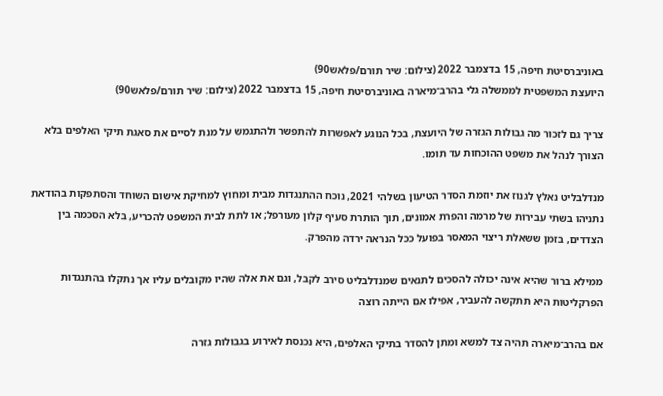באוניברסיטת חיפה, 15 בדצמבר 2022 (צילום: שיר תורם/פלאש90)
היועצת המשפטית לממשלה גלי בהרב־מיארה באוניברסיטת חיפה, 15 בדצמבר 2022 (צילום: שיר תורם/פלאש90)

צריך גם לזכור מה גבולות הגזרה של היועצת, בכל הנוגע לאפשרות להתפשר ולהתגמש על מנת לסיים את סאגת תיקי האלפים בלא הצורך לנהל את משפט ההוכחות עד תומו.

מנדלבליט נאלץ לגנוז את יוזמת הסדר הטיעון בשלהי 2021, נוכח ההתנגדות מבית ומחוץ למחיקת אישום השוחד והסתפקות בהודאת נתניהו בשתי עבירות של מרמה והפרת אמונים, תוך הותרת סעיף קלון מעורפל; או לתת לבית המשפט להכריע, בלא הסכמה בין הצדדים, בזמן ששאלת ריצוי המאסר בפועל ככל הנראה ירדה מהפרק.

ממילא ברור שהיא אינה יכולה להסכים לתנאים שמנדלבליט סירב לקבל, וגם את אלה שהיו מקובלים עליו אך נתקלו בהתנגדות הפרקליטות היא תתקשה להעביר, אפילו אם הייתה רוצה

אם בהרב־מיארה תהיה צד למשא ומתן להסדר בתיקי האלפים, היא נכנסת לאירוע בגבולות גזרה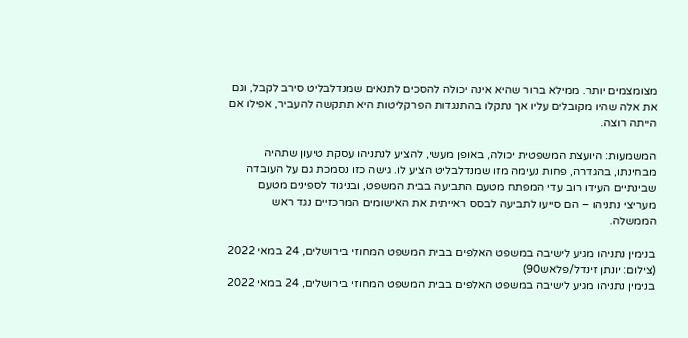מצומצמים יותר. ממילא ברור שהיא אינה יכולה להסכים לתנאים שמנדלבליט סירב לקבל, וגם את אלה שהיו מקובלים עליו אך נתקלו בהתנגדות הפרקליטות היא תתקשה להעביר, אפילו אם הייתה רוצה.

המשמעות: היועצת המשפטית יכולה, באופן מעשי, להציע לנתניהו עסקת טיעון שתהיה מבחינתו, בהגדרה, פחות נעימה מזו שמנדלבליט הציע לו. גישה כזו נסמכת גם על העובדה שבינתיים העידו רוב עדי המפתח מטעם התביעה בבית המשפט, ובניגוד לספינים מטעם מעריצי נתניהו – הם סייעו לתביעה לבסס ראייתית את האישומים המרכזיים נגד ראש הממשלה.

בנימין נתניהו מגיע לישיבה במשפט האלפים בבית המשפט המחוזי בירושלים, 24 במאי 2022 (צילום: יונתן זינדל/פלאש90)
בנימין נתניהו מגיע לישיבה במשפט האלפים בבית המשפט המחוזי בירושלים, 24 במאי 2022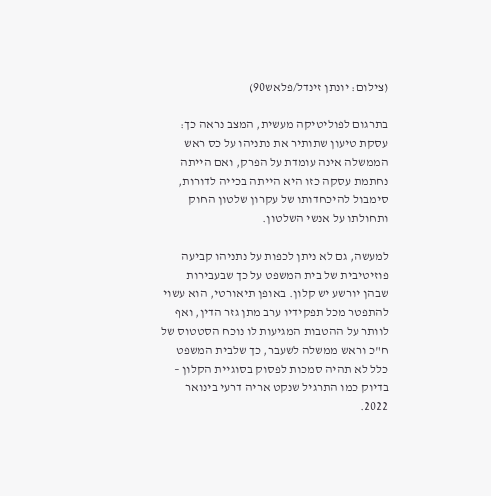(צילום: יונתן זינדל/פלאש90)

בתרגום לפוליטיקה מעשית, המצב נראה כך: עסקת טיעון שתותיר את נתניהו על כס ראש הממשלה אינה עומדת על הפרק, ואם הייתה נחתמת עסקה כזו היא הייתה בכייה לדורות, סימבול להיכחדותו של עקרון שלטון החוק ותחולתו על אנשי השלטון.

למעשה, גם לא ניתן לכפות על נתניהו קביעה פוזיטיבית של בית המשפט על כך שבעבירות שבהן יורשע יש קלון. באופן תיאורטי, הוא עשוי להתפטר מכל תפקידיו ערב מתן גזר הדין, ואף לוותר על ההטבות המגיעות לו נוכח הסטטוס של ח"כ וראש ממשלה לשעבר, כך שלבית המשפט כלל לא תהיה סמכות לפסוק בסוגיית הקלון – בדיוק כמו התרגיל שנקט אריה דרעי בינואר 2022.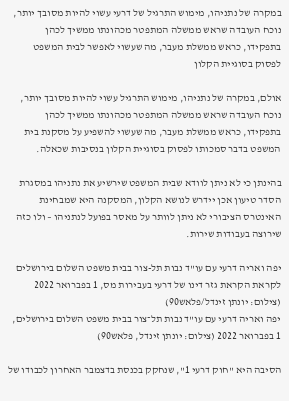במקרה של נתניהו, מימוש התרגיל של דרעי עשוי להיות מסובך יותר, נוכח העובדה שראש ממשלה המתפטר מכהונתו ממשיך לכהן בתפקידו, כראש ממשלת מעבר, מה שעשוי לאפשר לבית המשפט לפסוק בסוגיית הקלון

אולם, במקרה של נתניהו, מימוש התרגיל עשוי להיות מסובך יותר, נוכח העובדה שראש ממשלה המתפטר מכהונתו ממשיך לכהן בתפקידו, כראש ממשלת מעבר, מה שעשוי להשפיע על מסקנת בית המשפט בדבר סמכותו לפסוק בסוגיית הקלון בנסיבות שכאלה.

בהינתן כי לא ניתן לוודא שבית המשפט שירשיע את נתניהו במסגרת הסדר טיעון אכן יידרש לנושא הקלון, המסקנה היא שמבחינת האינטרס הציבורי לא ניתן לוותר על מאסר בפועל לנתניהו – ולו כזה שירוצה בעבודות שירות.

יפה ואריה דרעי עם עו"ד נבות תל-צור בבית משפט השלום בירושלים לקראת הקראת גזר דינו של דרעי בעבירות מס, 1 בפברואר 2022 (צילום: יונתן זינדל/פלאש90)
יפה ואריה דרעי עם עו"ד נבות תל־צור בבית משפט השלום בירושלים, 1 בפברואר 2022 (צילום: יונתן זינדל, פלאש90)

הסיבה היא "חוק דרעי 1", שנחקק בכנסת בדצמבר האחרון לכבודו של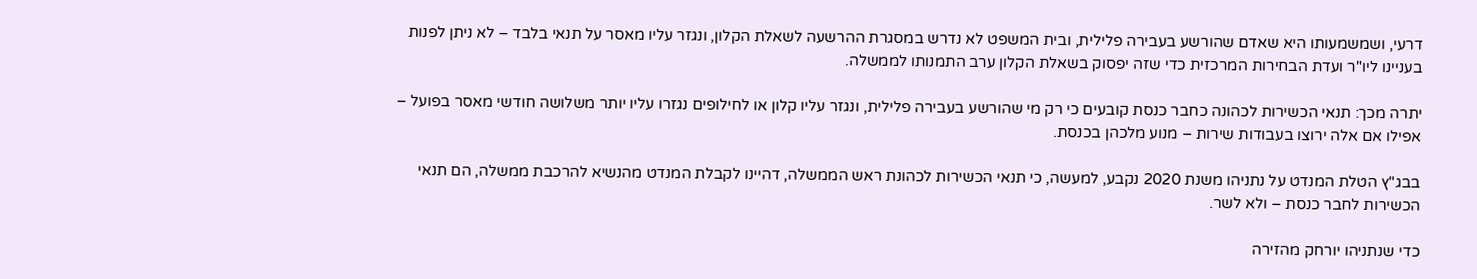דרעי, ושמשמעותו היא שאדם שהורשע בעבירה פלילית, ובית המשפט לא נדרש במסגרת ההרשעה לשאלת הקלון, ונגזר עליו מאסר על תנאי בלבד – לא ניתן לפנות בעניינו ליו"ר ועדת הבחירות המרכזית כדי שזה יפסוק בשאלת הקלון ערב התמנותו לממשלה.

יתרה מכך: תנאי הכשירות לכהונה כחבר כנסת קובעים כי רק מי שהורשע בעבירה פלילית, ונגזר עליו קלון או לחילופים נגזרו עליו יותר משלושה חודשי מאסר בפועל – אפילו אם אלה ירוצו בעבודות שירות – מנוע מלכהן בכנסת.

בבג"ץ הטלת המנדט על נתניהו משנת 2020 נקבע, למעשה, כי תנאי הכשירות לכהונת ראש הממשלה, דהיינו לקבלת המנדט מהנשיא להרכבת ממשלה, הם תנאי הכשירות לחבר כנסת – ולא לשר.

כדי שנתניהו יורחק מהזירה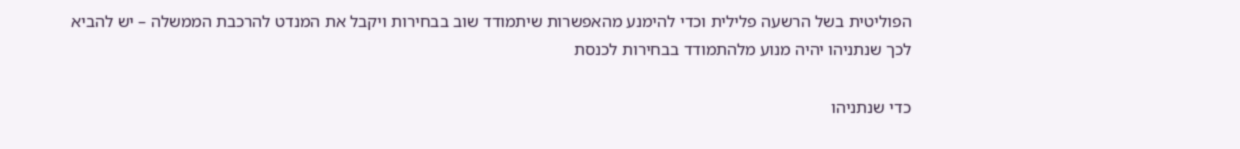הפוליטית בשל הרשעה פלילית וכדי להימנע מהאפשרות שיתמודד שוב בבחירות ויקבל את המנדט להרכבת הממשלה – יש להביא לכך שנתניהו יהיה מנוע מלהתמודד בבחירות לכנסת

כדי שנתניהו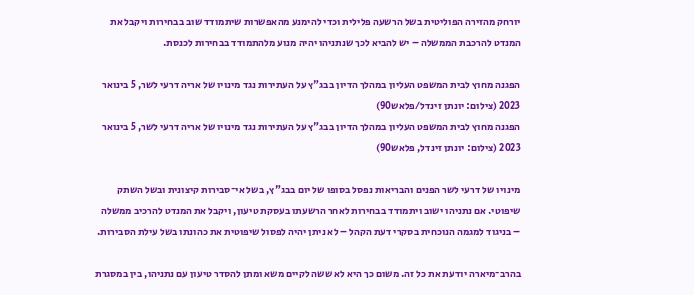יורחק מהזירה הפוליטית בשל הרשעה פלילית וכדי להימנע מהאפשרות שיתמודד שוב בבחירות ויקבל את המנדט להרכבת הממשלה – יש להביא לכך שנתניהו יהיה מנוע מלהתמודד בבחירות לכנסת.

הפגנה מחוץ לבית המשפט העליון במהלך הדיון בבג"ץ על העתירות נגד מינויו של אריה דרעי לשר, 5 בינואר 2023 (צילום: יונתן זינדל/פלאש90)
הפגנה מחוץ לבית המשפט העליון במהלך הדיון בבג"ץ על העתירות נגד מינויו של אריה דרעי לשר, 5 בינואר 2023 (צילום: יונתן זינדל, פלאש90)

מינויו של דרעי לשר הפנים והבריאות נפסל בסופו של יום בבג"ץ, בשל אי־סבירות קיצונית ובשל השתק שיפוטי. אם נתניהו ישוב ויתמודד בבחירות לאחר הרשעתו בעסקת טיעון, ויקבל את המנדט להרכיב ממשלה – בניגוד למגמה הנוכחית בסקרי דעת הקהל – לא ניתן יהיה לפסול שיפוטית את כהונתו בשל עילת הסבירות.

בהרב־מיארה יודעת את כל זה. משום כך היא לא ששה לקיים משא ומתן להסדר טיעון עם נתניהו, בין במסגרת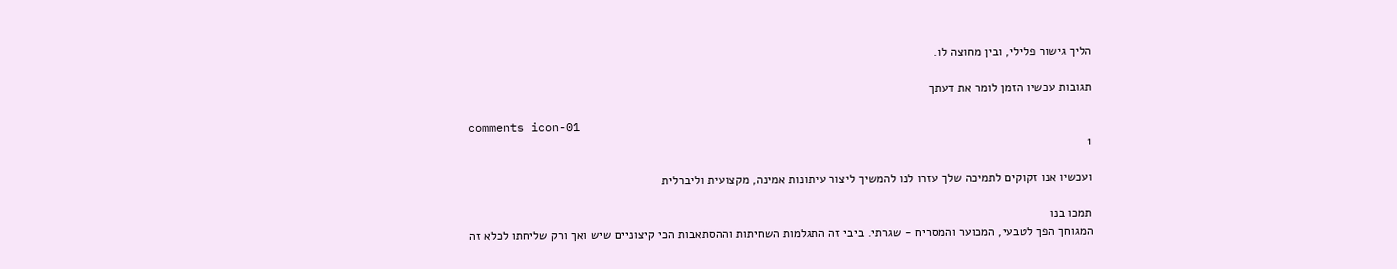הליך גישור פלילי, ובין מחוצה לו.

תגובות עכשיו הזמן לומר את דעתך

comments icon-01
1

ועכשיו אנו זקוקים לתמיכה שלך עזרו לנו להמשיך ליצור עיתונות אמינה, מקצועית וליברלית

תמכו בנו
המגוחך הפך לטבעי, המכוער והמסריח - שגרתי. ביבי זה התגלמות השחיתות וההסתאבות הכי קיצוניים שיש ואך ורק שליחתו לכלא זה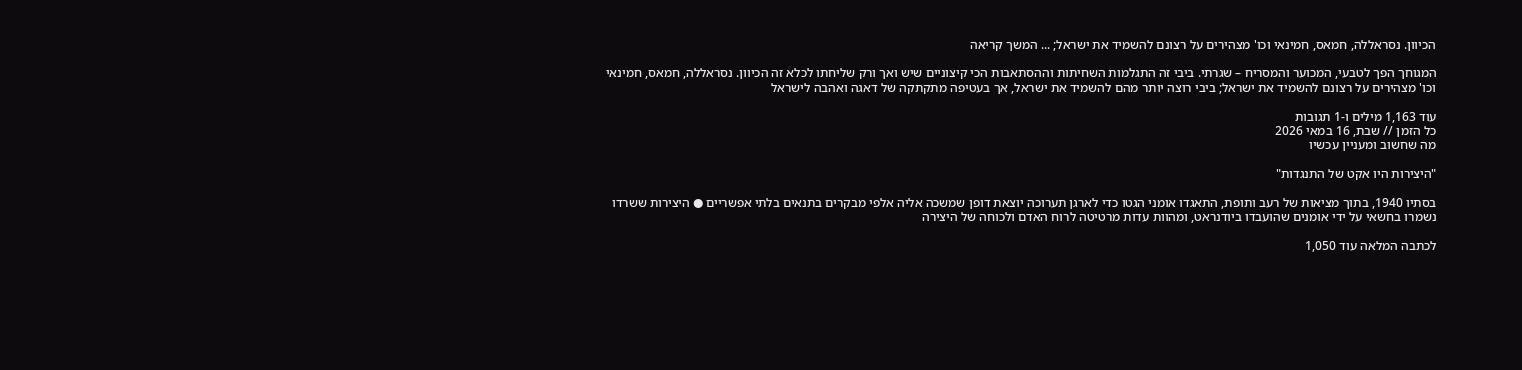הכיוון. נסראללה, חמאס, חמינאי וכו' מצהירים על רצונם להשמיד את ישראל; ... המשך קריאה

המגוחך הפך לטבעי, המכוער והמסריח – שגרתי. ביבי זה התגלמות השחיתות וההסתאבות הכי קיצוניים שיש ואך ורק שליחתו לכלא זה הכיוון. נסראללה, חמאס, חמינאי וכו' מצהירים על רצונם להשמיד את ישראל; ביבי רוצה יותר מהם להשמיד את ישראל, אך בעטיפה מתקתקה של דאגה ואהבה לישראל

עוד 1,163 מילים ו-1 תגובות
כל הזמן // שבת, 16 במאי 2026
מה שחשוב ומעניין עכשיו

"היצירות היו אקט של התנגדות"

בסתיו 1940, בתוך מציאות של רעב ותופת, התאגדו אומני הגטו כדי לארגן תערוכה יוצאת דופן שמשכה אליה אלפי מבקרים בתנאים בלתי אפשריים ● היצירות ששרדו נשמרו בחשאי על ידי אומנים שהועבדו ביודנראט, ומהוות עדות מרטיטה לרוח האדם ולכוחה של היצירה

לכתבה המלאה עוד 1,050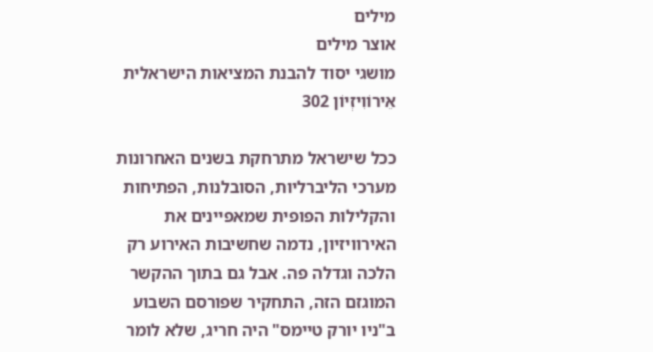מילים
אוצר מילים
מושגי יסוד להבנת המציאות הישראלית
אֵירוֹוִיזְיוֹן 302

ככל שישראל מתרחקת בשנים האחרונות מערכי הליברליות, הסובלנות, הפתיחות והקלילות הפופית שמאפיינים את האירוויזיון, נדמה שחשיבות האירוע רק הלכה וגדלה פה. אבל גם בתוך ההקשר המוגזם הזה, התחקיר שפורסם השבוע ב"ניו יורק טיימס" היה חריג, שלא לומר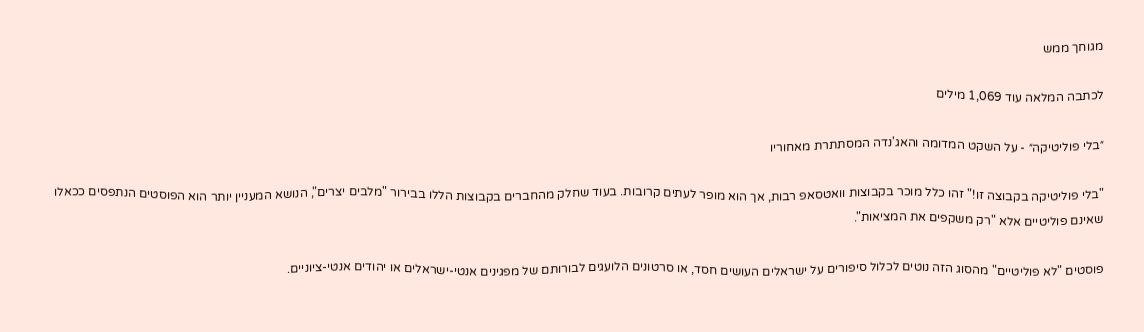מגוחך ממש

לכתבה המלאה עוד 1,069 מילים

״בלי פוליטיקה״ - על השקט המדומה והאג'נדה המסתתרת מאחוריו

"בלי פוליטיקה בקבוצה זו!" זהו כלל מוכר בקבוצות וואטסאפ רבות, אך הוא מופר לעתים קרובות. בעוד שחלק מהחברים בקבוצות הללו בבירור "מלבים יצרים", הנושא המעניין יותר הוא הפוסטים הנתפסים ככאלו שאינם פוליטיים אלא "רק משקפים את המציאות".

פוסטים "לא פוליטיים" מהסוג הזה נוטים לכלול סיפורים על ישראלים העושים חסד, או סרטונים הלועגים לבורותם של מפגינים אנטי-ישראלים או יהודים אנטי-ציוניים.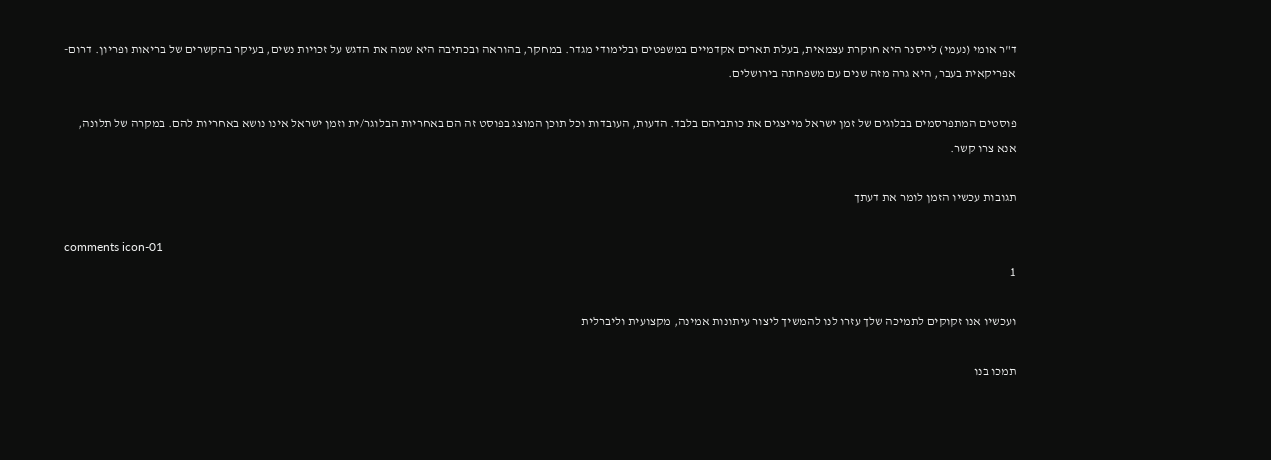ד"ר אומי (נעמי) לייסנר היא חוקרת עצמאית, בעלת תארים אקדמיים במשפטים ובלימודי מגדר. במחקר, בהוראה ובכתיבה היא שמה את הדגש על זכויות נשים, בעיקר בהקשרים של בריאות ופריון. דרום- אפריקאית בעבר, היא גרה מזה שנים עם משפחתה בירושלים.

פוסטים המתפרסמים בבלוגים של זמן ישראל מייצגים את כותביהם בלבד. הדעות, העובדות וכל תוכן המוצג בפוסט זה הם באחריות הבלוגר/ית וזמן ישראל אינו נושא באחריות להם. במקרה של תלונה, אנא צרו קשר.

תגובות עכשיו הזמן לומר את דעתך

comments icon-01
1

ועכשיו אנו זקוקים לתמיכה שלך עזרו לנו להמשיך ליצור עיתונות אמינה, מקצועית וליברלית

תמכו בנו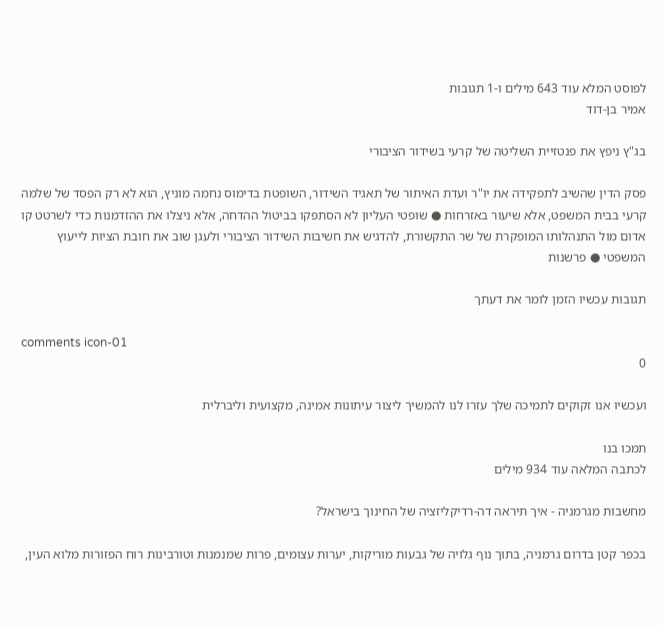לפוסט המלא עוד 643 מילים ו-1 תגובות
אמיר בן-דוד

בג"ץ ניפץ את פנטזיית השליטה של קרעי בשידור הציבורי

פסק הדין שהשיב לתפקידה את יו"ר ועדת האיתור של תאגיד השידור, השופטת בדימוס נחמה מוניץ, הוא לא רק הפסד של שלמה קרעי בבית המשפט, אלא שיעור באזרחות ● שופטי העליון לא הסתפקו בביטול ההדחה, אלא ניצלו את ההזדמנות כדי לשרטט קו אדום מול התנהלותו המופקרת של שר התקשורת, להדגיש את חשיבות השידור הציבורי ולעגן שוב את חובת הציות לייעוץ המשפטי ● פרשנות

תגובות עכשיו הזמן לומר את דעתך

comments icon-01
0

ועכשיו אנו זקוקים לתמיכה שלך עזרו לנו להמשיך ליצור עיתונות אמינה, מקצועית וליברלית

תמכו בנו
לכתבה המלאה עוד 934 מילים

מחשבות מגרמניה - איך תיראה דה-רדיקליזציה של החינוך בישראל?

בכפר קטן בדרום גרמניה, בתוך נוף גלויה של גבעות מוריקות, יערות עצומים, פרות שמנמנות וטורבינות רוח הפזורות מלוא העין,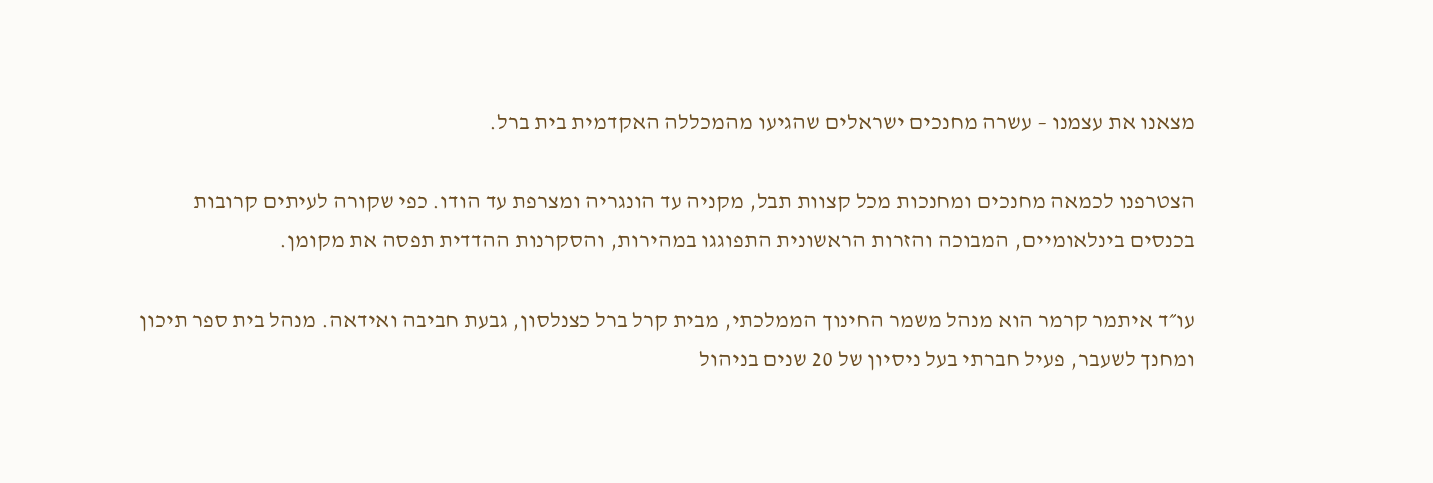מצאנו את עצמנו – עשרה מחנכים ישראלים שהגיעו מהמכללה האקדמית בית ברל.

הצטרפנו לכמאה מחנכים ומחנכות מכל קצוות תבל, מקניה עד הונגריה ומצרפת עד הודו. כפי שקורה לעיתים קרובות בכנסים בינלאומיים, המבוכה והזרות הראשונית התפוגגו במהירות, והסקרנות ההדדית תפסה את מקומן.

עו״ד איתמר קרמר הוא מנהל משמר החינוך הממלכתי, מבית קרל ברל כצנלסון, גבעת חביבה ואידאה. מנהל בית ספר תיכון ומחנך לשעבר, פעיל חברתי בעל ניסיון של 20 שנים בניהול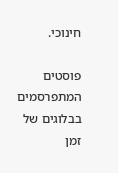חינוכי.

פוסטים המתפרסמים בבלוגים של זמן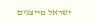ישראל מייצגים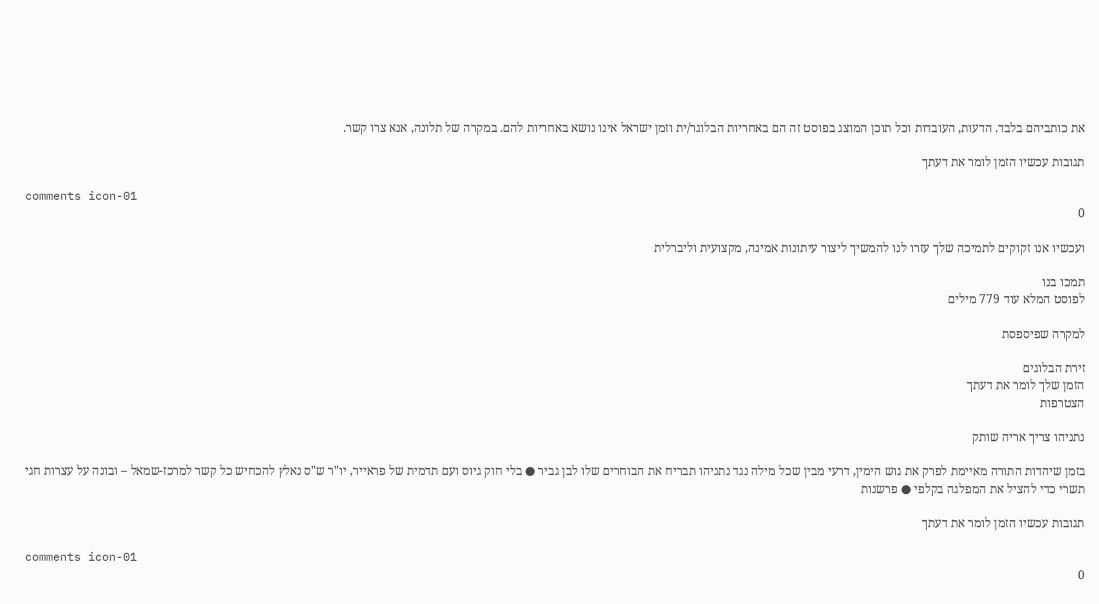את כותביהם בלבד. הדעות, העובדות וכל תוכן המוצג בפוסט זה הם באחריות הבלוגר/ית וזמן ישראל אינו נושא באחריות להם. במקרה של תלונה, אנא צרו קשר.

תגובות עכשיו הזמן לומר את דעתך

comments icon-01
0

ועכשיו אנו זקוקים לתמיכה שלך עזרו לנו להמשיך ליצור עיתונות אמינה, מקצועית וליברלית

תמכו בנו
לפוסט המלא עוד 779 מילים

למקרה שפיספסת

זירת הבלוגים
הזמן שלך לומר את דעתך
הצטרפות

נתניהו צריך אריה שותק

בזמן שיהדות התורה מאיימת לפרק את גוש הימין, דרעי מבין שכל מילה נגד נתניהו תבריח את הבוחרים שלו לבן גביר ● בלי חוק גיוס ועם תדמית של פראייר, יו"ר ש"ס נאלץ להכחיש כל קשר למרכז-שמאל – ובונה על עצרות חגי תשרי כדי להציל את המפלגה בקלפי ● פרשנות

תגובות עכשיו הזמן לומר את דעתך

comments icon-01
0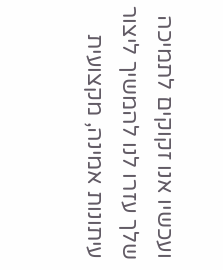ועכשיו אנו זקוקים לתמיכה שלך עזרו לנו להמשיך ליצור עיתונות אמינה, מקצועית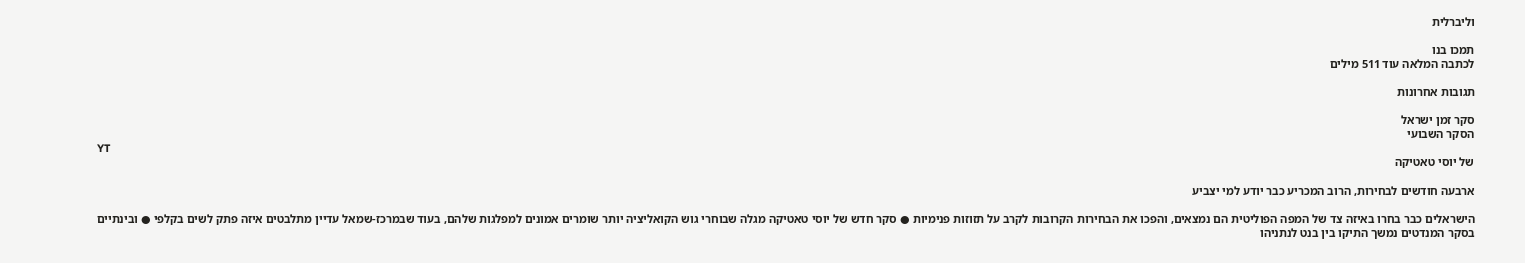וליברלית

תמכו בנו
לכתבה המלאה עוד 511 מילים

תגובות אחרונות

סקר זמן ישראל
הסקר השבועי
YT
של יוסי טאטיקה

ארבעה חודשים לבחירות, הרוב המכריע כבר יודע למי יצביע

הישראלים כבר בחרו באיזה צד של המפה הפוליטית הם נמצאים, והפכו את הבחירות הקרובות לקרב על תזוזות פנימיות ● סקר חדש של יוסי טאטיקה מגלה שבוחרי גוש הקואליציה יותר שומרים אמונים למפלגות שלהם, בעוד שבמרכז-שמאל עדיין מתלבטים איזה פתק לשים בקלפי ● ובינתיים בסקר המנדטים נמשך התיקו בין בנט לנתניהו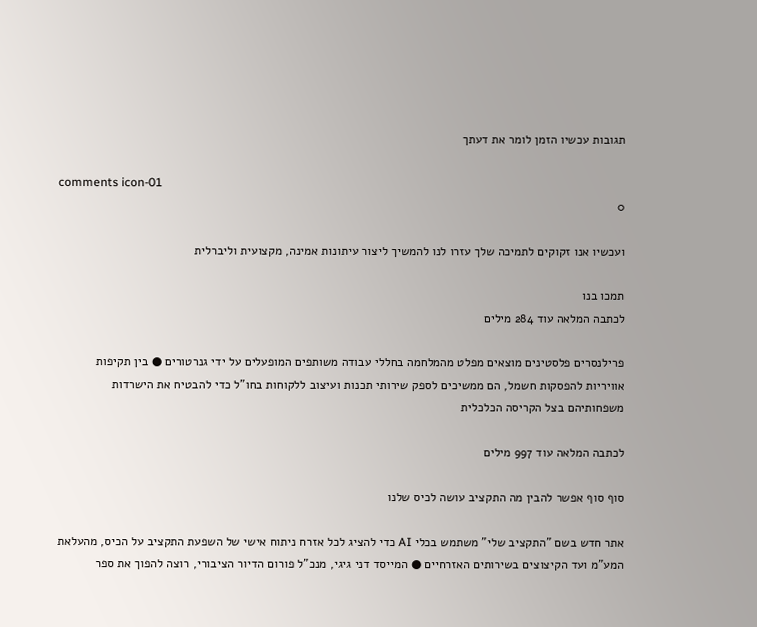תגובות עכשיו הזמן לומר את דעתך

comments icon-01
0

ועכשיו אנו זקוקים לתמיכה שלך עזרו לנו להמשיך ליצור עיתונות אמינה, מקצועית וליברלית

תמכו בנו
לכתבה המלאה עוד 284 מילים

פרילנסרים פלסטינים מוצאים מפלט מהמלחמה בחללי עבודה משותפים המופעלים על ידי גנרטורים ● בין תקיפות אוויריות להפסקות חשמל, הם ממשיכים לספק שירותי תכנות ועיצוב ללקוחות בחו"ל כדי להבטיח את הישרדות משפחותיהם בצל הקריסה הכלכלית

לכתבה המלאה עוד 997 מילים

סוף סוף אפשר להבין מה התקציב עושה לכיס שלנו

אתר חדש בשם "התקציב שלי" משתמש בכלי AI כדי להציג לכל אזרח ניתוח אישי של השפעת התקציב על הכיס, מהעלאת המע"מ ועד הקיצוצים בשירותים האזרחיים ● המייסד דני גיגי, מנכ"ל פורום הדיור הציבורי, רוצה להפוך את ספר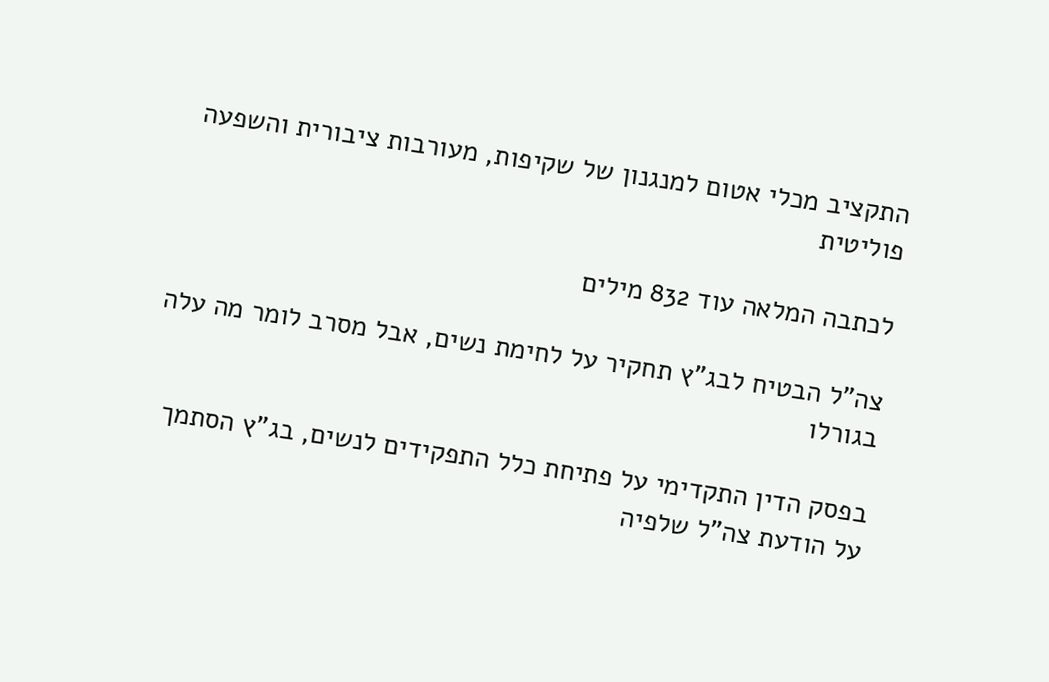התקציב מכלי אטום למנגנון של שקיפות, מעורבות ציבורית והשפעה פוליטית

לכתבה המלאה עוד 832 מילים

צה"ל הבטיח לבג"ץ תחקיר על לחימת נשים, אבל מסרב לומר מה עלה בגורלו

בפסק הדין התקדימי על פתיחת כלל התפקידים לנשים, בג"ץ הסתמך על הודעת צה"ל שלפיה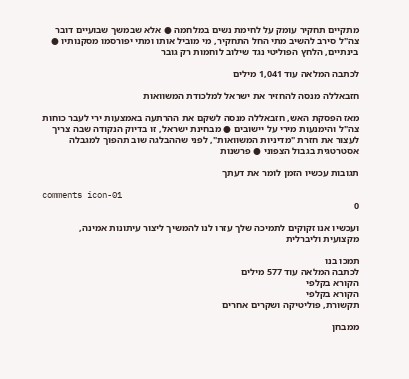מתקיים תחקיר עומק על לחימת נשים במלחמה ● אלא שבמשך שבועיים דובר צה"ל סירב להשיב מתי החל התחקיר, מי מוביל אותו ומתי יפורסמו מסקנותיו ● בינתיים, הלחץ הפוליטי נגד שילוב לוחמות רק גובר

לכתבה המלאה עוד 1,041 מילים

חזבאללה מנסה להחזיר את ישראל למלכודת המשוואות

מאז הפסקת האש, חזבאללה מנסה לשקם את ההרתעה באמצעות ירי לעבר כוחות צה"ל והימנעות מירי על יישובים ● מבחינת ישראל, זו בדיוק הנקודה שבה צריך לעצור את חזרת "מדיניות המשוואות", לפני שההבלגה שוב תהפוך למגבלה אסטרטגית בגבול הצפוני ● פרשנות

תגובות עכשיו הזמן לומר את דעתך

comments icon-01
0

ועכשיו אנו זקוקים לתמיכה שלך עזרו לנו להמשיך ליצור עיתונות אמינה, מקצועית וליברלית

תמכו בנו
לכתבה המלאה עוד 577 מילים
הקורא בקלפי
הקורא בקלפי
תקשורת, פוליטיקה ושקרים אחרים

ממבחן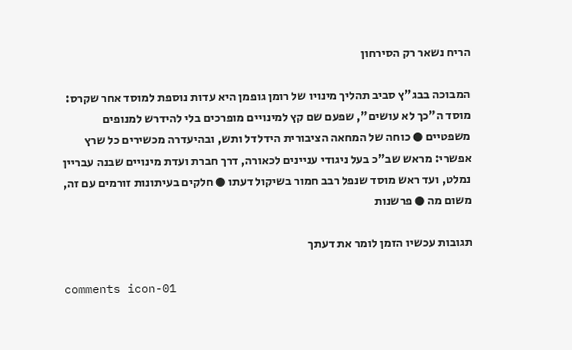הריח נשאר רק הסירחון

המבוכה בבג"ץ סביב תהליך מינויו של רומן גופמן היא עדות נוספת למוסד אחר שקרס: מוסד ה"כך לא עושים", שפעם שם קץ למינויים מופרכים בלי להידרש למנופים משפטיים ● כוחה של המחאה הציבורית הידלדל ותש, ובהיעדרה מכשירים כל שרץ אפשרי: מראש שב"כ בעל ניגודי עניינים לכאורה, דרך חברת ועדת מינויים שבנה עבריין נמלט, ועד ראש מוסד שנפל רבב חמור בשיקול דעתו ● חלקים בעיתונות זורמים עם זה, משום מה ● פרשנות

תגובות עכשיו הזמן לומר את דעתך

comments icon-01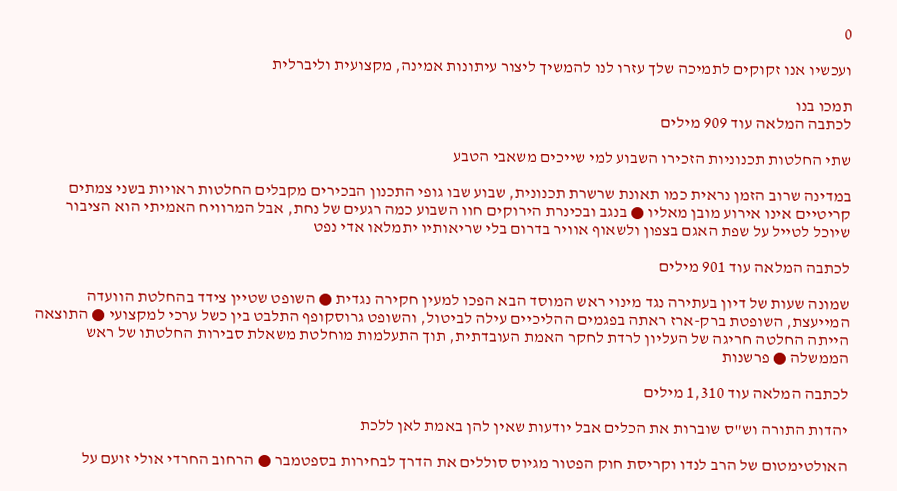0

ועכשיו אנו זקוקים לתמיכה שלך עזרו לנו להמשיך ליצור עיתונות אמינה, מקצועית וליברלית

תמכו בנו
לכתבה המלאה עוד 909 מילים

שתי החלטות תכנוניות הזכירו השבוע למי שייכים משאבי הטבע

במדינה שרוב הזמן נראית כמו תאונת שרשרת תכנונית, שבוע שבו גופי התכנון הבכירים מקבלים החלטות ראויות בשני צמתים קריטיים אינו אירוע מובן מאליו ● בנגב ובכינרת הירוקים חוו השבוע כמה רגעים של נחת, אבל המרוויח האמיתי הוא הציבור שיוכל לטייל על שפת האגם בצפון ולשאוף אוויר בדרום בלי שריאותיו יתמלאו אדי נפט

לכתבה המלאה עוד 901 מילים

שמונה שעות של דיון בעתירה נגד מינוי ראש המוסד הבא הפכו למעין חקירה נגדית ● השופט שטיין צידד בהחלטת הוועדה המייעצת, השופטת ברק-ארז ראתה בפגמים ההליכיים עילה לביטול, והשופט גרוסקופף התלבט בין כשל ערכי למקצועי ● התוצאה הייתה החלטה חריגה של העליון לרדת לחקר האמת העובדתית, תוך התעלמות מוחלטת משאלת סבירות החלטתו של ראש הממשלה ● פרשנות

לכתבה המלאה עוד 1,310 מילים

יהדות התורה וש"ס שוברות את הכלים אבל יודעות שאין להן באמת לאן ללכת

האולטימטום של הרב לנדו וקריסת חוק הפטור מגיוס סוללים את הדרך לבחירות בספטמבר ● הרחוב החרדי אולי זועם על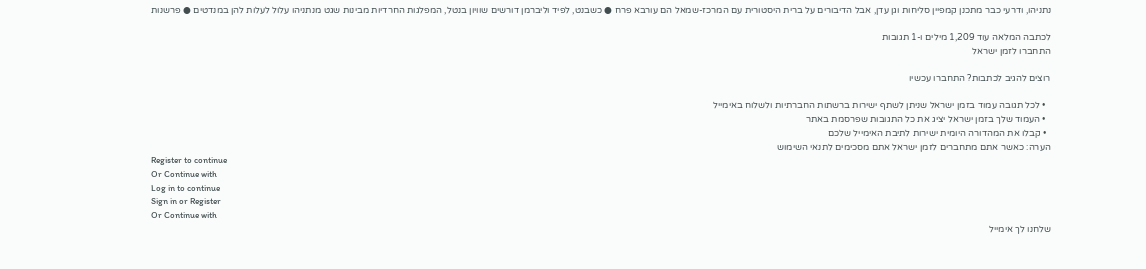נתניהו, ודרעי כבר מתכנן קמפיין סליחות וגן עדן, אבל הדיבורים על ברית היסטורית עם המרכז-שמאל הם עורבא פרח ● כשבנט, לפיד וליברמן דורשים שוויון בנטל, המפלגות החרדיות מבינות שגט מנתניהו עלול לעלות להן במנדטים ● פרשנות

לכתבה המלאה עוד 1,209 מילים ו-1 תגובות
התחברו לזמן ישראל

רוצים להגיב לכתבות? התחברו עכשיו

  • לכל תגובה עמוד בזמן ישראל שניתן לשתף ישירות ברשתות החברתיות ולשלוח באימייל
  • העמוד שלך בזמן ישראל יציג את כל התגובות שפרסמת באתר
  • קבלו את המהדורה היומית ישירות לתיבת האימייל שלכם
הערה: כאשר אתם מתחברים לזמן ישראל אתם מסכימים לתנאי השימוש
Register to continue
Or Continue with
Log in to continue
Sign in or Register
Or Continue with
שלחנו לך אימייל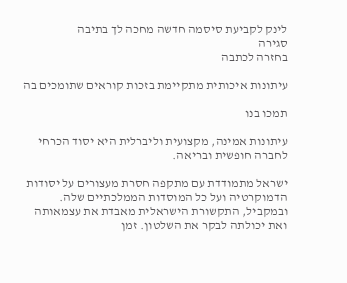לינק לקביעת סיסמה חדשה מחכה לך בתיבה
סגירה
בחזרה לכתבה

עיתונות איכותית מתקיימת בזכות קוראים שתומכים בה

תמכו בנו

עיתונות אמינה, מקצועית וליברלית היא יסוד הכרחי לחברה חופשית ובריאה.

ישראל מתמודדת עם מתקפה חסרת מעצורים על יסודות הדמוקרטיה ועל כל המוסדות הממלכתיים שלה. ובמקביל, התקשורת הישראלית מאבדת את עצמאותה ואת יכולתה לבקר את השלטון. זמן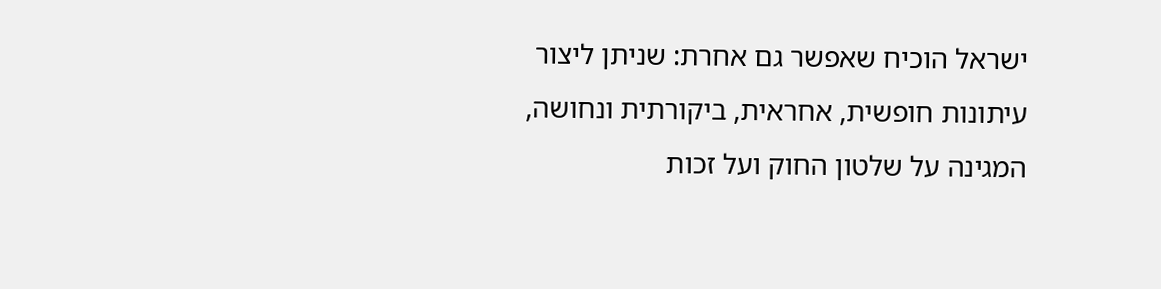ישראל הוכיח שאפשר גם אחרת: שניתן ליצור עיתונות חופשית, אחראית, ביקורתית ונחושה, המגינה על שלטון החוק ועל זכות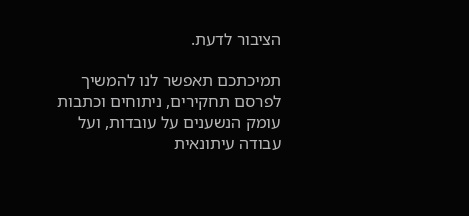הציבור לדעת.

תמיכתכם תאפשר לנו להמשיך לפרסם תחקירים, ניתוחים וכתבות עומק הנשענים על עובדות, ועל עבודה עיתונאית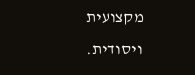מקצועית ויסודית.